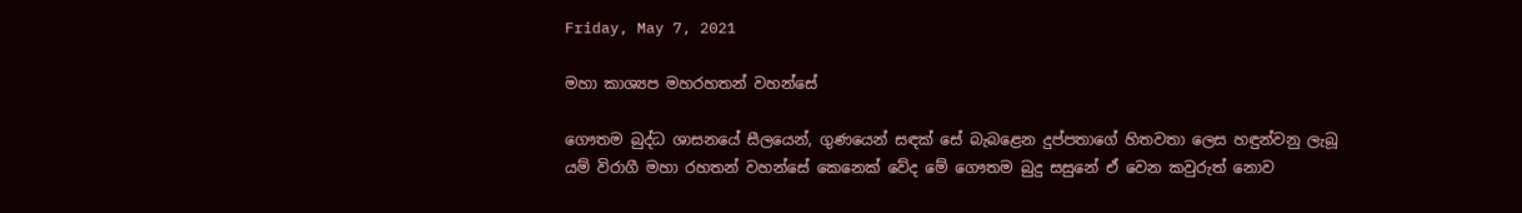Friday, May 7, 2021

මහා කාශ්‍යප මහරහතන් වහන්සේ

ගෞතම බුද්ධ ශාසනයේ සීලයෙන්, ගුණයෙන් සඳක් සේ බැබළෙන දුප්පතාගේ හිතවතා ලෙස හඳුන්වනු ලැබූ යම් විරාගී මහා රහතන් වහන්සේ කෙනෙක් වේද මේ ගෞතම බුදු සසුනේ ඒ වෙන කවුරුත් නොව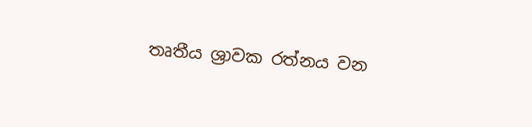තෘතීය ශ්‍රාවක රත්නය වන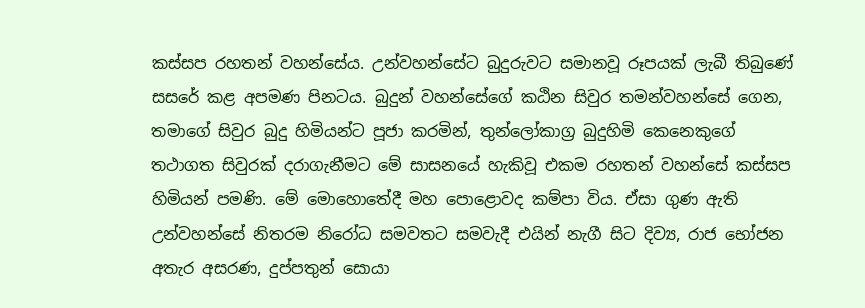කස්සප රහතන් වහන්සේය. උන්වහන්සේට බුදුරුවට සමානවූ රූපයක් ලැබී තිබුණේ සසරේ කළ අපමණ පිනටය. බුදුන් වහන්සේගේ කඨින සිවුර තමන්වහන්සේ ගෙන, තමාගේ සිවුර බුදු හිමියන්ට පූජා කරමින්, තුන්ලෝකාග්‍ර බුදුහිමි කෙනෙකුගේ තථාගත සිවුරක් දරාගැනීමට මේ සාසනයේ හැකිවූ එකම රහතන් වහන්සේ කස්සප හිමියන් පමණි. මේ මොහොතේදී මහ පොළොවද කම්පා විය. ඒසා ගුණ ඇති උන්වහන්සේ නිතරම නිරෝධ සමවතට සමවැදී එයින් නැගී සිට දිව්‍ය, රාජ භෝජන අතැර අසරණ, දුප්පතුන් සොයා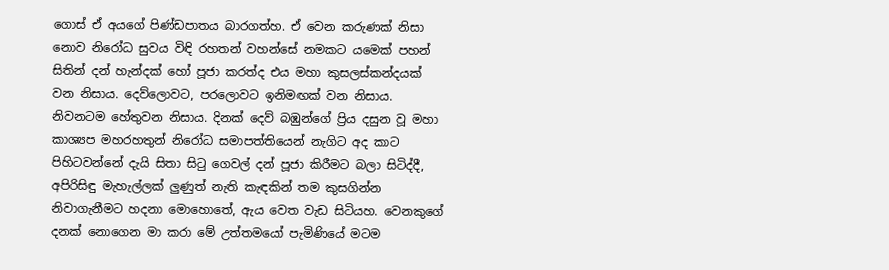ගොස් ඒ අයගේ පිණ්ඩපාතය බාරගත්හ. ඒ වෙන කරුණක් නිසා නොව නිරෝධ සුවය විඳි රහතන් වහන්සේ නමකට යමෙක් පහන් සිතින් දන් හැන්දක් හෝ පූජා කරත්ද එය මහා කුසලස්කන්දයක් වන නිසාය. දෙව්ලොවට, පරලොවට ඉනිමඟක් වන නිසාය. නිවනටම හේතුවන නිසාය. දිනක් දෙව් බඹුන්ගේ ප්‍රිය දසුන වූ මහා කාශ්‍යප මහරහතුන් නිරෝධ සමාපත්තියෙන් නැගිට අද කාට පිහිටවන්නේ දැයි සිතා සිටු ගෙවල් දන් පූජා කිරීමට බලා සිටිද්දී, අපිරිසිඳු මැහැල්ලක් ලුණුත් නැති කැඳකින් තම කුසගින්න නිවාගැනීමට හදනා මොහොතේ, ඇය වෙත වැඩ සිටියහ. වෙනකුගේ දනක් නොගෙන මා කරා මේ උත්තමයෝ පැමිණියේ මටම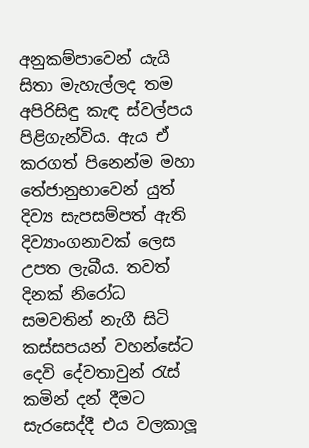අනුකම්පාවෙන් යැයි සිතා මැහැල්ලද තම අපිරිසිඳු කැඳ ස්වල්පය පිළිගැන්විය. ඇය ඒ කරගත් පිනෙන්ම මහා තේජානුභාවෙන් යුත් දිව්‍ය සැපසම්පත් ඇති දිව්‍යාංගනාවක් ලෙස උපත ලැබීය. තවත් දිනක් නිරෝධ සමවතින් නැගී සිටි කස්සපයන් වහන්සේට දෙවි දේවතාවුන් රැස් කමින් දන් දීමට සැරසෙද්දී එය වලකාලූ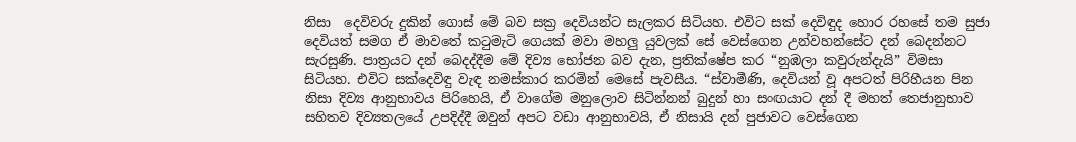නිසා  දෙවිවරු දුකින් ගොස් මේ බව සක්‍ර දෙවියන්ට සැලකර සිටියහ. එවිට සක් දෙවිඳුද හොර රහසේ තම සුජා දෙවියත් සමග ඒ මාවතේ කටුමැටි ගෙයක් මවා මහලු යුවලක් සේ වෙස්ගෙන උන්වහන්සේට දන් බෙදන්නට සැරසුණි. පාත්‍රයට දන් බෙදද්දීම මේ දිව්‍ය භෝජන බව දැන, ප්‍රතික්ෂේප කර “නුඹලා කවුරුන්දැයි” විමසා සිටියහ. එවිට සක්දෙවිඳු වැඳ නමස්කාර කරමින් මෙසේ පැවසීය. “ස්වාමීණි, දෙවියන් වූ අපටත් පිරිහීයන පින නිසා දිව්‍ය ආනුභාවය පිරිහෙයි, ඒ වාගේම මනුලොව සිටින්නන් බුදුන් හා සංඟයාට දන් දී මහත් තෙජානුභාව සහිතව දිව්‍යතලයේ උපදිද්දී ඔවුන් අපට වඩා ආනුභාවයි, ඒ නිසායි දන් පුජාවට වෙස්ගෙන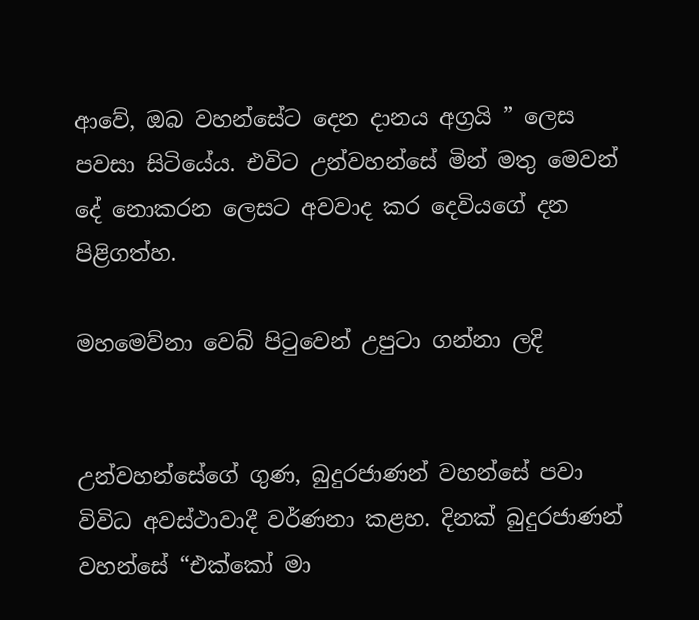ආවේ, ඔබ වහන්සේට දෙන දානය අග්‍රයි ” ලෙස පවසා සිටියේය. එවිට උන්වහන්සේ මින් මතු මෙවන් දේ නොකරන ලෙසට අවවාද කර දෙවියගේ දන පිළිගත්හ.

මහමෙව්නා වෙබ් පිටුවෙන් උපුටා ගන්නා ලදි


උන්වහන්සේගේ ගුණ, බුදුරජාණන් වහන්සේ පවා විවිධ අවස්ථාවාදී වර්ණනා කළහ. දිනක් බුදුරජාණන් වහන්සේ “එක්කෝ මා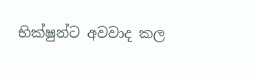භික්ෂුන්ට අවවාද කල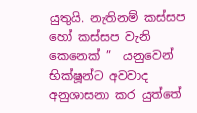යුතුයි. නැතිනම් කස්සප හෝ කස්සප වැනි කෙනෙක් ”  යනුවෙන් භික්ෂූන්ට අවවාද අනුශාසනා කර යුත්තේ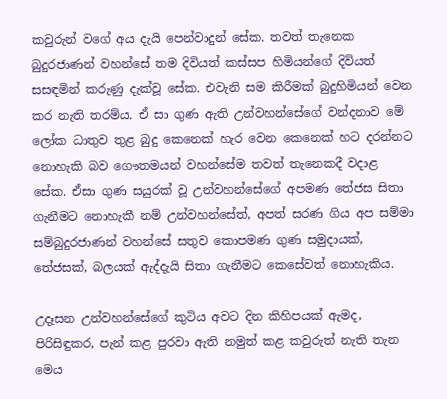කවුරුන් වගේ අය දැයි පෙන්වාදුන් සේක. තවත් තැනෙක බුදුරජාණන් වහන්සේ තම දිවියත් කස්සප හිමියන්ගේ දිවියත් සසඳමින් කරුණු දැක්වූ සේක. එවැනි සම කිරීමක් බුදුහිමියන් වෙන කර නැති තරම්ය. ඒ සා ගුණ ඇති උන්වහන්සේගේ වන්දනාව මේ ලෝක ධාතුව තුළ බුදු කෙනෙක් හැර වෙන කෙනෙක් හට දරන්නට නොහැකි බව ගෞතමයන් වහන්සේම තවත් තැනෙකදී වදාළ සේක. ඒසා ගුණ සයුරක් වූ උන්වහන්සේගේ අපමණ තේජස සිතා ගැනීමට නොහැකී නම් උන්වහන්සේත්, අපත් සරණ ගිය අප සම්මා සම්බුදුරජාණන් වහන්සේ සතුව කොපමණ ගුණ සමුදායක්, තේජසක්, බලයක් ඇද්දැයි සිතා ගැනීමට කෙසේවත් නොහැකිය.

උදෑසන උන්වහන්සේගේ කුටිය අවට දින කිහිපයක් ඇමද, පිරිසිඳුකර, පැන් කළ පුරවා ඇති නමුත් කළ කවුරුත් නැති තැන මෙය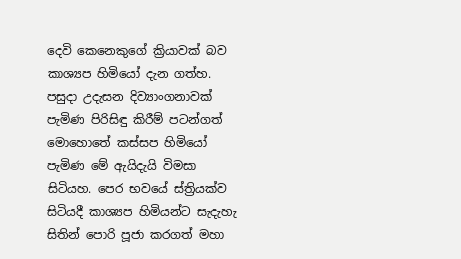දෙවි කෙනෙකුගේ ක්‍රියාවක් බව කාශ්‍යප හිමියෝ දැන ගත්හ. පසුදා උදැසන දිව්‍යාංගනාවක් පැමිණ පිරිසිඳු කිරීම් පටන්ගත් මොහොතේ කස්සප හිමියෝ පැමිණ මේ ඇයිදැයි විමසා සිටියහ. පෙර භවයේ ස්ත්‍රියක්ව සිටියදී කාශ්‍යප හිමියන්ට සැදැහැ සිතින් පොරි පූජා කරගත් මහා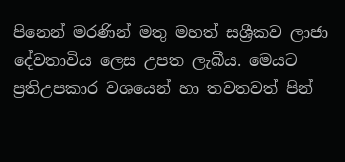පිනෙන් මරණින් මතු මහත් සශ්‍රීකව ලාජා දේවතාවිය ලෙස උපත ලැබීය. මෙයට ප්‍රතිඋපකාර වශයෙන් හා තවතවත් පින්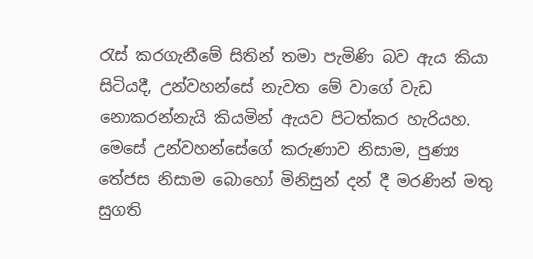රැස් කරගැනීමේ සිතින් තමා පැමිණි බව ඇය කියා සිටියදී, උන්වහන්සේ නැවත මේ වාගේ වැඩ නොකරන්නැයි කියමින් ඇයව පිටත්කර හැරියහ. මෙසේ උන්වහන්සේගේ කරුණාව නිසාම, පුණ්‍ය තේජස නිසාම බොහෝ මිනිසුන් දන් දී මරණින් මතු සුගති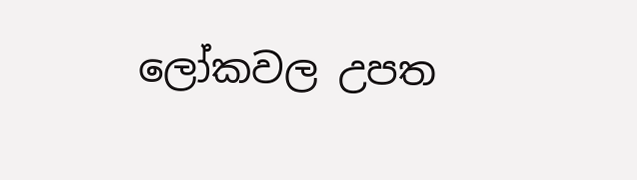ලෝකවල උපත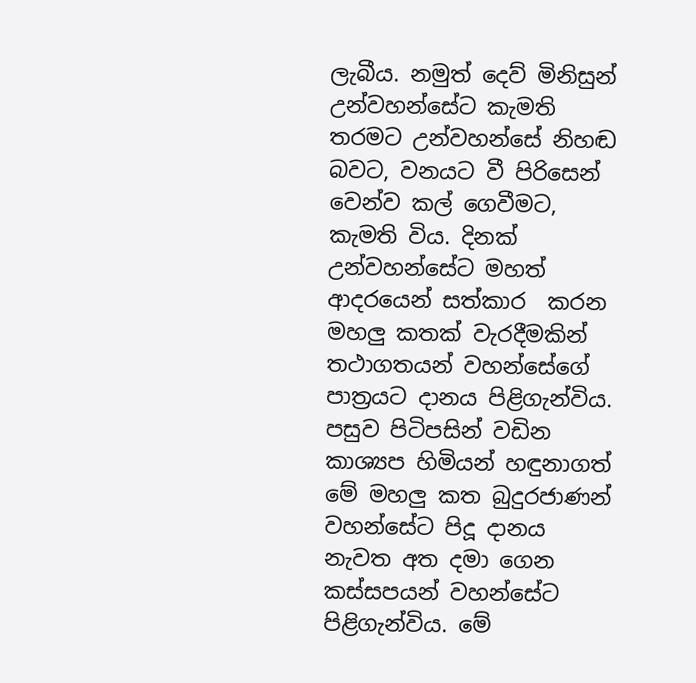ලැබීය. නමුත් දෙව් මිනිසුන් උන්වහන්සේට කැමති තරමට උන්වහන්සේ නිහඬ බවට, වනයට වී පිරිසෙන් වෙන්ව කල් ගෙවීමට, කැමති විය. දිනක් උන්වහන්සේට මහත් ආදරයෙන් සත්කාර  කරන මහලු කතක් වැරදීමකින් තථාගතයන් වහන්සේගේ පාත්‍රයට දානය පිළිගැන්විය. පසුව පිටිපසින් වඩින කාශ්‍යප හිමියන් හඳුනාගත් මේ මහලු කත බුදුරජාණන් වහන්සේට පිදූ දානය නැවත අත දමා ගෙන කස්සපයන් වහන්සේට පිළිගැන්විය. මේ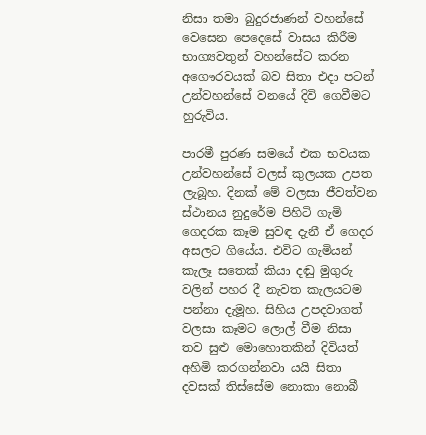නිසා තමා බුදුරජාණන් වහන්සේ වෙසෙන පෙදෙසේ වාසය කිරීම භාග්‍යවතුන් වහන්සේට කරන අගෞරවයක් බව සිතා එදා පටන් උන්වහන්සේ වනයේ දිවි ගෙවීමට හුරුවිය.

පාරමී පුරණ සමයේ එක භවයක උන්වහන්සේ වලස් කුලයක උපත ලැබූහ. දිනක් මේ වලසා ජීවත්වන ස්ථානය නුදුරේම පිහිටි ගැමි ගෙදරක කෑම සුවඳ දැනී ඒ ගෙදර අසලට ගියේය. එවිට ගැමියන් කැලෑ සතෙක් කියා දඬු මුගුරු වලින් පහර දී නැවත කැලයටම පන්නා දැමූහ. සිහිය උපදවාගත් වලසා කෑමට ලොල් වීම නිසා තව සුළු මොහොතකින් දිවියත් අහිමි කරගන්නවා යයි සිතා දවසක් තිස්සේම නොකා නොබී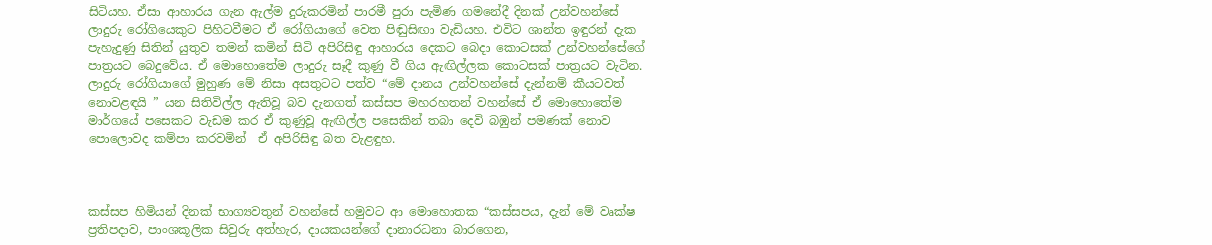සිටියහ. ඒසා ආහාරය ගැන ඇල්ම දුරුකරමින් පාරමී පුරා පැමිණ ගමනේදී දිනක් උන්වහන්සේ ලාදුරු රෝගියෙකුට පිහිටවීමට ඒ රෝගියාගේ වෙත පිඬුසිඟා වැඩියහ. එවිට ශාන්ත ඉඳුරන් දැක පැහැදුණු සිතින් යුතුව තමන් කමින් සිටි අපිරිසිඳු ආහාරය දෙකට බෙදා කොටසක් උන්වහන්සේගේ පාත්‍රයට බෙදුවේය. ඒ මොහොතේම ලාදුරු සෑදී කුණු වී ගිය ඇඟිල්ලක කොටසක් පාත්‍රයට වැටින. ලාදුරු රෝගියාගේ මුහුණ මේ නිසා අසතුටට පත්ව “මේ දානය උන්වහන්සේ දැන්නම් කීයටවත් නොවළඳයි ” යන සිතිවිල්ල ඇතිවූ බව දැනගත් කස්සප මහරහතන් වහන්සේ ඒ මොහොතේම මාර්ගයේ පසෙකට වැඩම කර ඒ කුණුවූ ඇඟිල්ල පසෙකින් තබා දෙවි බඹුන් පමණක් නොව පොලොවද කම්පා කරවමින්  ඒ අපිරිසිඳු බත වැළඳුහ.



කස්සප හිමියන් දිනක් භාග්‍යවතුන් වහන්සේ හමුවට ආ මොහොතක “කස්සපය, දැන් මේ වෘක්ෂ ප්‍රතිපදාව, පාංශකූලික සිවුරු අත්හැර, දායකයන්ගේ දානාරධනා බාරගෙන,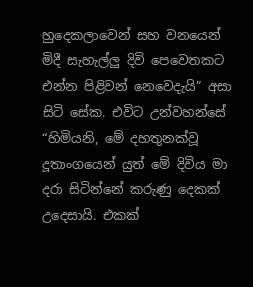හුදෙකලාවෙන් සහ වනයෙන් මිදී සැහැල්ලු දිවි පෙවෙතකට එන්න පිළිවන් නෙවෙදැයි” අසා සිටි සේක. එවිට උන්වහන්සේ “හිමියනි, මේ දහතුනක්වූ දූතාංගයෙන් යුත් මේ දිවිය මා දරා සිටින්නේ කරුණු දෙකක් උදෙසායි. එකක්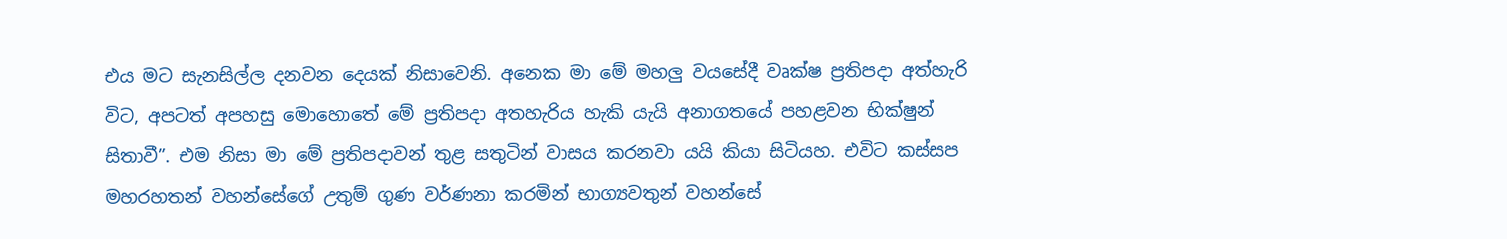එය මට සැනසිල්ල දනවන දෙයක් නිසාවෙනි. අනෙක මා මේ මහලු වයසේදී වෘක්ෂ ප්‍රතිපදා අත්හැරි විට, අපටත් අපහසු මොහොතේ මේ ප්‍රතිපදා අතහැරිය හැකි යැයි අනාගතයේ පහළවන භික්ෂුන් සිතාවී”. එම නිසා මා මේ ප්‍රතිපදාවන් තුළ සතුටින් වාසය කරනවා යයි කියා සිටියහ. එවිට කස්සප මහරහතන් වහන්සේගේ උතුම් ගුණ වර්ණනා කරමින් භාග්‍යවතුන් වහන්සේ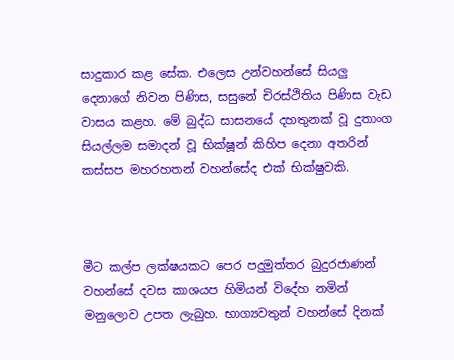සාදුකාර කළ සේක. එලෙස උන්වහන්සේ සියලු දෙනාගේ නිවන පිණිස, සසුනේ චිරස්ථිතිය පිණිස වැඩ වාසය කළහ. මේ බුද්ධ සාසනයේ දහතුනක් වූ දුතාංග සියල්ලම සමාදන් වූ භික්ෂූන් කිහිප දෙනා අතරින් කස්සප මහරහතන් වහන්සේද එක් භික්ෂුවකි.



මීට කල්ප ලක්ෂයකට පෙර පදුමුත්තර බුදුරජාණන් වහන්සේ දවස කාශයප හිමියන් විදේහ නමින් මනුලොව උපත ලැබුහ. භාග්‍යවතුන් වහන්සේ දිනක්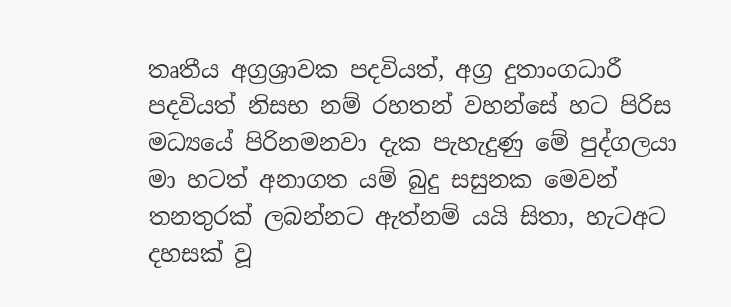තෘතීය අග්‍රශ්‍රාවක පදවියත්, අග්‍ර දුතාංගධාරී පදවියත් නිසභ නම් රහතන් වහන්සේ හට පිරිස මධ්‍යයේ පිරිනමනවා දැක පැහැදුණු මේ පුද්ගලයා මා හටත් අනාගත යම් බුදු සසුනක මෙවන් තනතුරක් ලබන්නට ඇත්නම් යයි සිතා, හැටඅට දහසක් වූ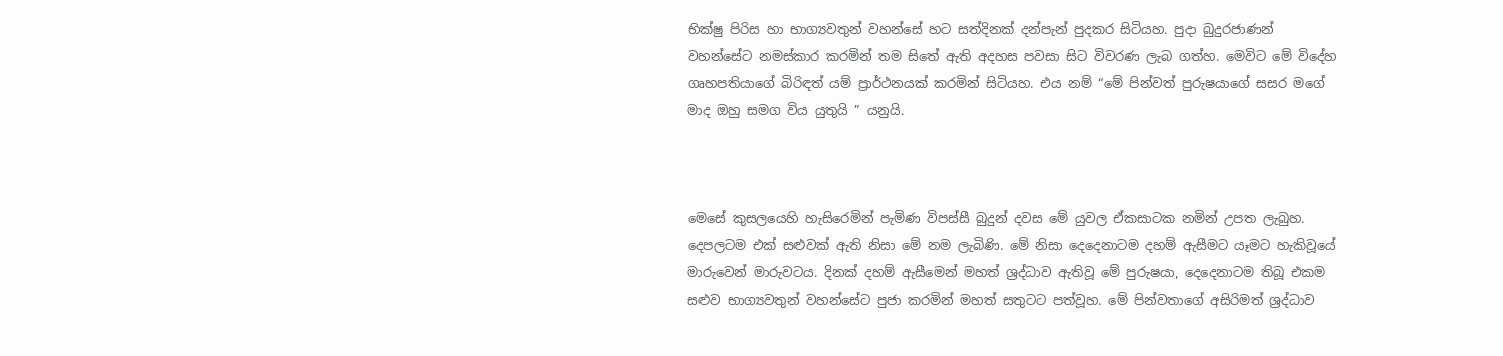භික්ෂු පිරිස හා භාග්‍යවතුන් වහන්සේ හට සත්දිනක් දන්පැන් පුදකර සිටියහ. පුදා බුදුරජාණන් වහන්සේට නමස්කාර කරමින් තම සිතේ ඇති අදහස පවසා සිට විවරණ ලැබ ගත්හ. මෙවිට මේ විදේහ ගෘහපතියාගේ බිරිඳත් යම් ප්‍රාර්ථනයක් කරමින් සිටියහ. එය නම් “මේ පින්වත් පුරුෂයාගේ සසර මගේ මාද ඔහු සමග විය යුතුයි ” යනුයි.



මෙසේ කුසලයෙහි හැසිරෙමින් පැමිණ විපස්සී බුදුන් දවස මේ යුවල ඒකසාටක නමින් උපත ලැබුහ. දෙපලටම එක් සළුවක් ඇති නිසා මේ නම ලැබිණි. මේ නිසා දෙදෙනාටම දහම් ඇසීමට යෑමට හැකිවූයේ මාරුවෙන් මාරුවටය. දිනක් දහම් ඇසීමෙන් මහත් ශ්‍රද්ධාව ඇතිවූ මේ පුරුෂයා, දෙදෙනාටම තිබූ එකම සළුව භාග්‍යවතුන් වහන්සේට පුජා කරමින් මහත් සතුටට පත්වූහ. මේ පින්වතාගේ අසිරිමත් ශ්‍රද්ධාව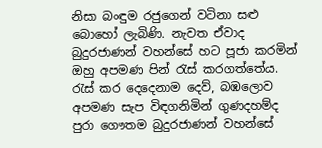නිසා බංඳුම රජුගෙන් වටිනා සළු බොහෝ ලැබිණි. නැවත ඒවාද බුදුරජාණන් වහන්සේ හට පූජා කරමින් ඔහු අපමණ පින් රැස් කරගත්තේය. රැස් කර දෙදෙනාම දෙව්, බඹලොව අපමණ සැප විඳගනිමින් ගුණදහම්ද පුරා ගෞතම බුදුරජාණන් වහන්සේ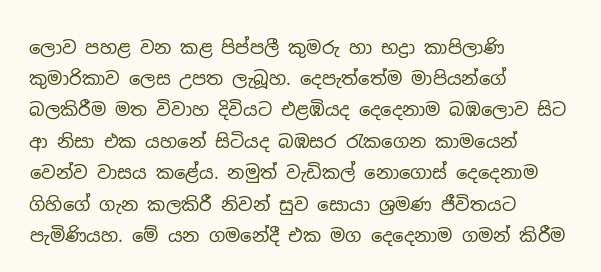ලොව පහළ වන කළ පිප්පලී කුමරු හා භද්‍රා කාපිලාණි කුමාරිකාව ලෙස උපත ලැබූහ. දෙපැත්තේම මාපියන්ගේ බලකිරීම මත විවාහ දිවියට එළඹියද දෙදෙනාම බඹලොව සිට ආ නිසා එක යහනේ සිටියද බඹසර රැකගෙන කාමයෙන් වෙන්ව වාසය කළේය. නමුත් වැඩිකල් නොගොස් දෙදෙනාම ගිහිගේ ගැන කලකිරී නිවන් සුව සොයා ශ්‍රමණ ජීවිතයට පැමිණියහ. මේ යන ගමනේදී එක මග දෙදෙනාම ගමන් කිරීම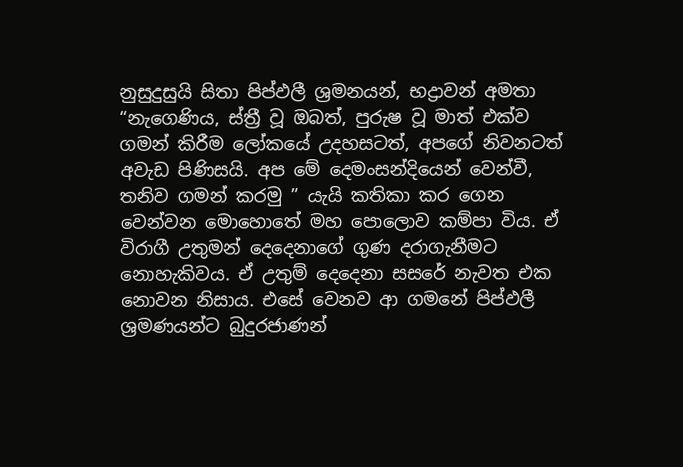නුසුදුසුයි සිතා පිප්ඵලී ශ්‍රමනයන්, භද්‍රාවන් අමතා “නැගෙණිය, ස්ත්‍රී වූ ඔබත්, පුරුෂ වූ මාත් එක්ව ගමන් කිරීම ලෝකයේ උදහසටත්, අපගේ නිවනටත් අවැඩ පිණිසයි. අප මේ දෙමංසන්දියෙන් වෙන්වී, තනිව ගමන් කරමු ” යැයි කතිකා කර ගෙන වෙන්වන මොහොතේ මහ පොලොව කම්පා විය. ඒ විරාගී උතුමන් දෙදෙනාගේ ගුණ දරාගැනීමට නොහැකිවය. ඒ උතුම් දෙදෙනා සසරේ නැවත එක නොවන නිසාය. එසේ වෙනව ආ ගමනේ පිප්ඵලී ශ්‍රමණයන්ට බුදුරජාණන්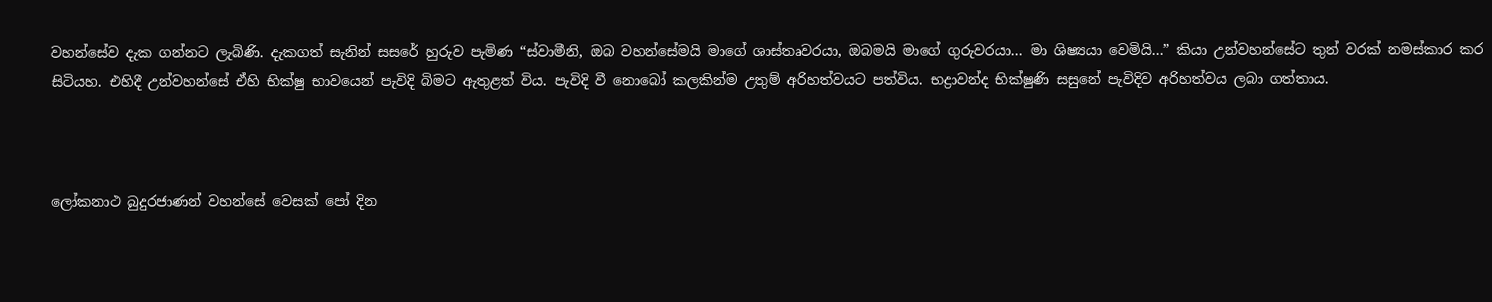වහන්සේව දැක ගන්නට ලැබිණි. දැකගත් සැනින් සසරේ හුරුව පැමිණ “ස්වාමීනි, ඔබ වහන්සේමයි මාගේ ශාස්තෘවරයා, ඔබමයි මාගේ ගුරුවරයා... මා ශිෂ්‍යයා වෙමියි...” කියා උන්වහන්සේට තුන් වරක් නමස්කාර කර සිටියහ. එහිදී උන්වහන්සේ ඒහි භික්ෂු භාවයෙන් පැවිදි බිමට ඇතුළත් විය. පැවිදි වී නොබෝ කලකින්ම උතුම් අරිහත්වයට පත්විය. භද්‍රාවන්ද භික්ෂුණි සසුනේ පැවිදිව අරිහත්වය ලබා ගත්තාය.



ලෝකනාථ බුදුරජාණන් වහන්සේ වෙසක් පෝ දින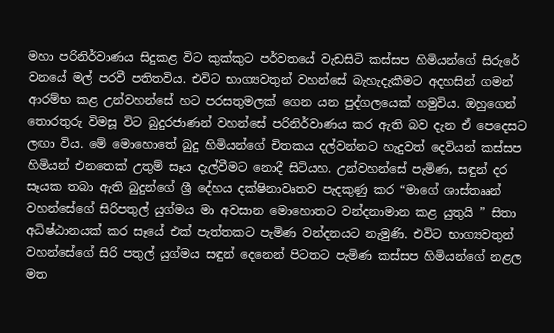මහා පරිනිර්වාණය සිදුකළ විට කුක්කුට පර්වතයේ වැඩසිටි කස්සප හිමියන්ගේ සිරුරේ වනයේ මල් පරවී පතිතවිය. එවිට භාග්‍යවතුන් වහන්සේ බැහැදැකීමට අදහසින් ගමන් ආරම්භ කළ උන්වහන්සේ හට පරසතුමලක් ගෙන යන පුද්ගලයෙක් හමුවිය. ඔහුගෙන් තොරතුරු විමසූ විට බුදුරජාණන් වහන්සේ පරිනිර්වාණය කර ඇති බව දැන ඒ පෙදෙසට ලඟා විය. මේ මොහොතේ බුදු හිමියන්ගේ චිතකය දල්වන්නට හැදුවත් දෙවියන් කස්සප හිමියන් එනතෙක් උතුම් සෑය දැල්වීමට නොදී සිටියහ. උන්වහන්සේ පැමිණ, සඳුන් දර සෑයක තබා ඇති බුදුන්ගේ ශ්‍රී දේහය දක්ෂිනාවෘතව පැදකුණු කර “මාගේ ශාස්තෲන් වහන්සේගේ සිරිපතුල් යුග්මය මා අවසාන මොහොතට වන්දනාමාන කළ යුතුයි ” සිතා අධිෂ්ඨානයක් කර සෑයේ එක් පැත්තකට පැමිණ වන්දනයට නැමුණි. එවිට භාග්‍යවතුන් වහන්සේගේ සිරි පතුල් යුග්මය සඳුන් දෙනෙන් පිටතට පැමිණ කස්සප හිමියන්ගේ නළල මත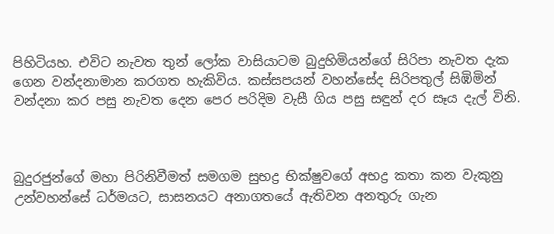පිහිටියහ. එවිට නැවත තුන් ලෝක වාසියාටම බුදුහිමියන්ගේ සිරිපා නැවත දැක ගෙන වන්දනාමාන කරගත හැකිවිය. කස්සපයන් වහන්සේද සිරිපතුල් සිඹිමින් වන්දනා කර පසු නැවත දෙන පෙර පරිදිම වැසී ගිය පසු සඳුන් දර සෑය දැල් විනි.



බුදුරජුන්ගේ මහා පිරිනිවීමත් සමගම සුභද්‍ර භික්ෂුවගේ අභද්‍ර කතා කන වැකුනු උන්වහන්සේ ධර්මයට, සාසනයට අනාගතයේ ඇතිවන අනතුරු ගැන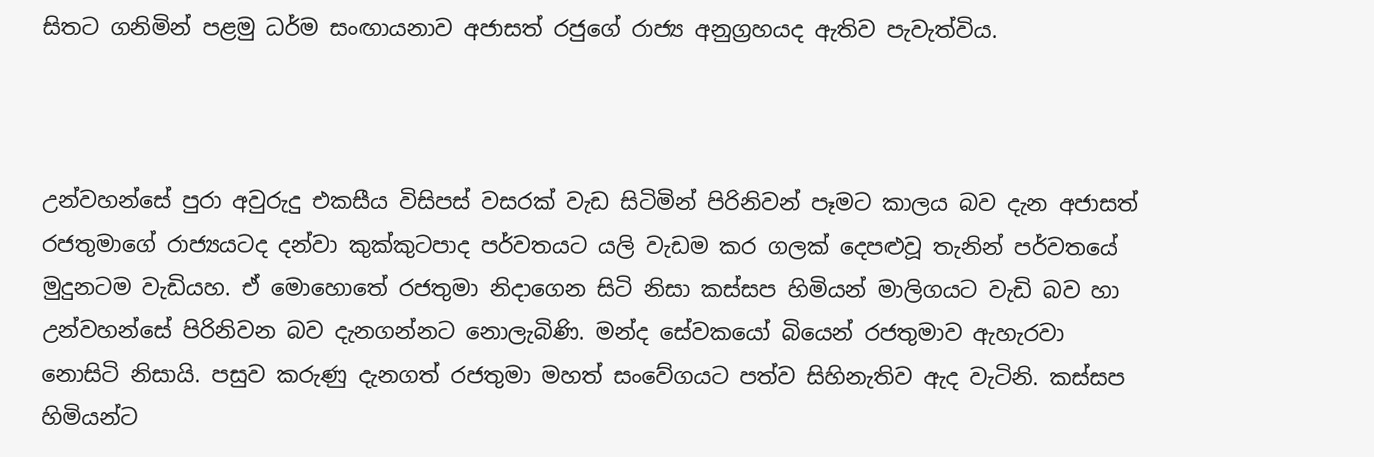සිතට ගනිමින් පළමු ධර්ම සංඟායනාව අජාසත් රජුගේ රාජ්‍ය අනුග්‍රහයද ඇතිව පැවැත්විය.



උන්වහන්සේ පුරා අවුරුදු එකසීය විසිපස් වසරක් වැඩ සිටිමින් පිරිනිවන් පෑමට කාලය බව දැන අජාසත් රජතුමාගේ රාජ්‍යයටද දන්වා කුක්කුටපාද පර්වතයට යලි වැඩම කර ගලක් දෙපළුවූ තැනින් පර්වතයේ මුදුනටම වැඩියහ. ඒ මොහොතේ රජතුමා නිදාගෙන සිටි නිසා කස්සප හිමියන් මාලිගයට වැඩි බව හා උන්වහන්සේ පිරිනිවන බව දැනගන්නට නොලැබිණි. මන්ද සේවකයෝ බියෙන් රජතුමාව ඇහැරවා නොසිටි නිසායි. පසුව කරුණු දැනගත් රජතුමා මහත් සංවේගයට පත්ව සිහිනැතිව ඇද වැටිනි. කස්සප හිමියන්ට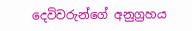දෙවිවරුන්ගේ අනුග්‍රහය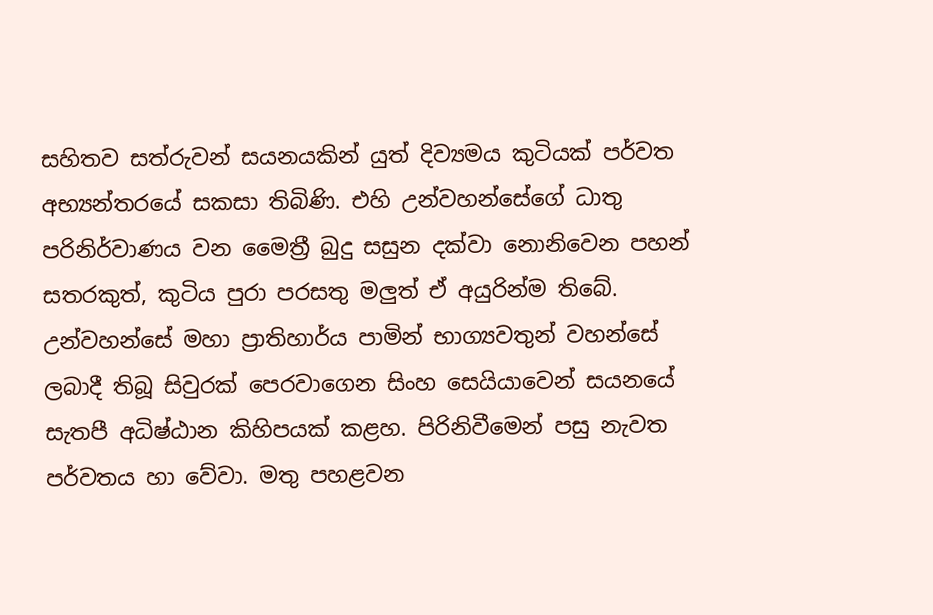සහිතව සත්රුවන් සයනයකින් යුත් දිව්‍යමය කුටියක් පර්වත අභ්‍යන්තරයේ සකසා තිබිණි. එහි උන්වහන්සේගේ ධාතු පරිනිර්වාණය වන මෛත්‍රී බුදු සසුන දක්වා නොනිවෙන පහන් සතරකුත්, කුටිය පුරා පරසතු මලුත් ඒ අයුරින්ම තිබේ. උන්වහන්සේ මහා ප්‍රාතිහාර්ය පාමින් භාග්‍යවතුන් වහන්සේ ලබාදී තිබූ සිවුරක් පෙරවාගෙන සිංහ සෙයියාවෙන් සයනයේ සැතපී අධිෂ්ඨාන කිහිපයක් කළහ. පිරිනිවීමෙන් පසු නැවත පර්වතය හා වේවා. මතු පහළවන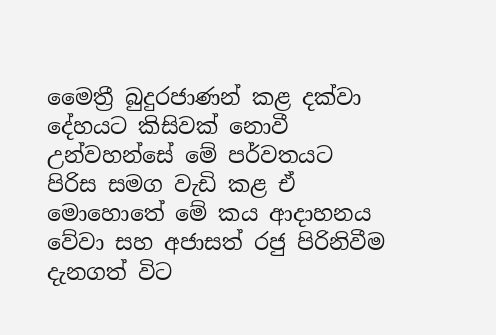මෛත්‍රී බුදුරජාණන් කළ දක්වා දේහයට කිසිවක් නොවී උන්වහන්සේ මේ පර්වතයට පිරිස සමග වැඩි කළ ඒ මොහොතේ මේ කය ආදාහනය වේවා සහ අජාසත් රජු පිරිනිවීම දැනගත් විට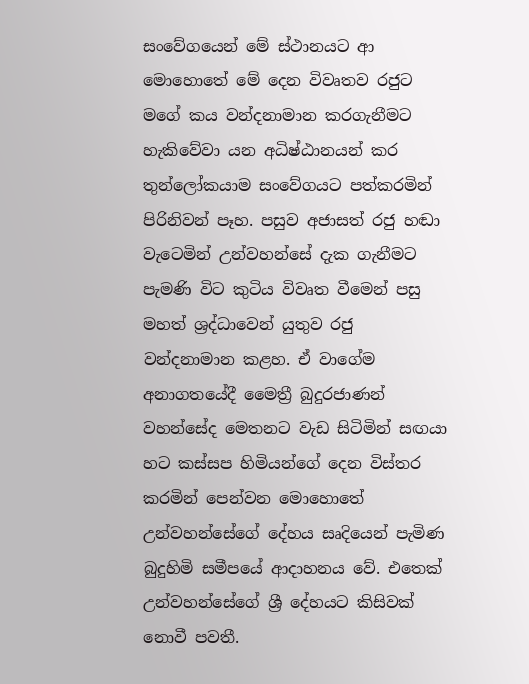සංවේගයෙන් මේ ස්ථානයට ආ මොහොතේ මේ දෙන විවෘතව රජුට මගේ කය වන්දනාමාන කරගැනීමට හැකිවේවා යන අධිෂ්ඨානයන් කර තුන්ලෝකයාම සංවේගයට පත්කරමින් පිරිනිවන් පෑහ. පසුව අජාසත් රජු හඬා වැටෙමින් උන්වහන්සේ දැක ගැනීමට පැමණි විට කුටිය විවෘත වීමෙන් පසු මහත් ශ්‍රද්ධාවෙන් යුතුව රජු  වන්දනාමාන කළහ. ඒ වාගේම අනාගතයේදී මෛත්‍රී බුදුරජාණන් වහන්සේද මෙතනට වැඩ සිටිමින් සඟයා හට කස්සප හිමියන්ගේ දෙන විස්තර කරමින් පෙන්වන මොහොතේ උන්වහන්සේගේ දේහය සෘදියෙන් පැමිණ බුදුහිමි සමීපයේ ආදාහනය වේ. එතෙක් උන්වහන්සේගේ ශ්‍රී දේහයට කිසිවක් නොවී පවතී.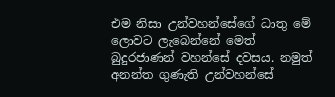එම නිසා උන්වහන්සේගේ ධාතු මේ ලොවට ලැබෙන්නේ මෙත් බුදුරජාණන් වහන්සේ දවසය. නමුත් අනන්ත ගුණැති උන්වහන්සේ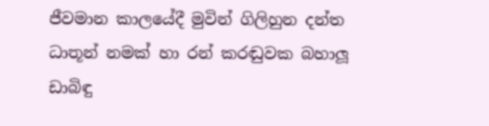ජීවමාන කාලයේදී මුවින් ගිලිහුන දන්ත ධාතූන් නමක් හා රන් කරඬුවක බහාලූ ඩාබිඳු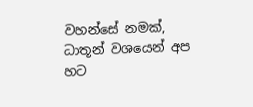වහන්සේ නමක්, ධාතූන් වශයෙන් අප හට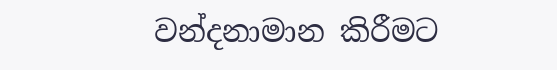වන්දනාමාන කිරීමට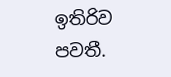ඉතිරිව පවතී.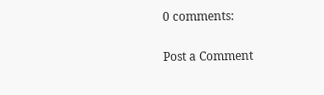0 comments:

Post a Comment